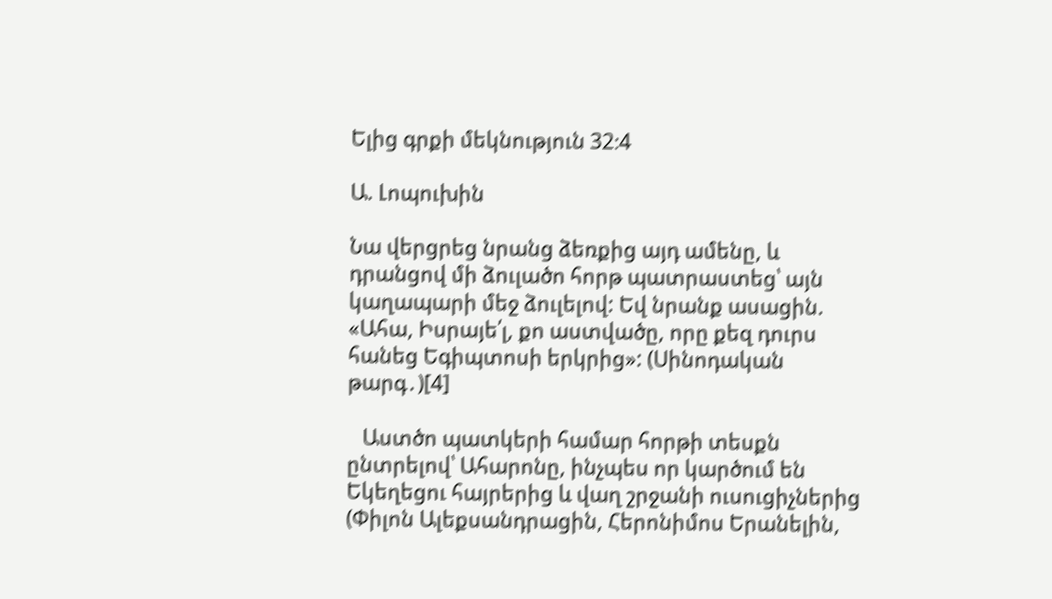Ելից գրքի մեկնություն 32։4

Ա. Լոպուխին

Նա վերցրեց նրանց ձեռքից այդ ամենը, և դրանցով մի ձուլածո հորթ պատրաստեց՝ այն կաղապարի մեջ ձուլելով: Եվ նրանք ասացին. «Ահա, Իսրայե՛լ, քո աստվածը, որը քեզ դուրս հանեց Եգիպտոսի երկրից»: (Սինոդական թարգ․)[4]

   Աստծո պատկերի համար հորթի տեսքն ընտրելով՝ Ահարոնը, ինչպես որ կարծում են Եկեղեցու հայրերից և վաղ շրջանի ուսուցիչներից (Փիլոն Ալեքսանդրացին, Հերոնիմոս Երանելին,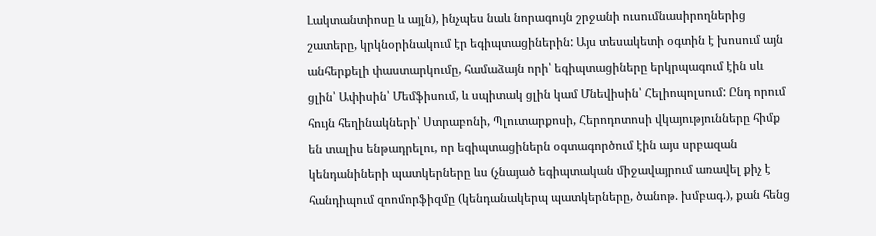Լակտանտիոսը և այլն), ինչպես նաև նորագույն շրջանի ուսումնասիրողներից շատերը, կրկնօրինակում էր եգիպտացիներին: Այս տեսակետի օգտին է խոսում այն անհերքելի փաստարկումը, համաձայն որի՝ եգիպտացիները երկրպագում էին սև ցլին՝ Ափիսին՝ Մեմֆիսում, և սպիտակ ցլին կամ Մնեվիսին՝ Հելիոպոլսում: Ընդ որում հույն հեղինակների՝ Ստրաբոնի, Պլուտարքոսի, Հերոդոտոսի վկայությունները հիմք են տալիս ենթադրելու, որ եգիպտացիներն օգտագործում էին այս սրբազան կենդանիների պատկերները ևս (չնայած եգիպտական միջավայրում առավել քիչ է հանդիպում զոոմորֆիզմը (կենդանակերպ պատկերները, ծանոթ. խմբագ.), քան հենց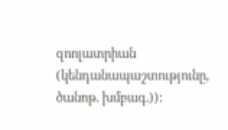զոոլատրիան (կենդանապաշտությունը, ծանոթ. խմբագ.)):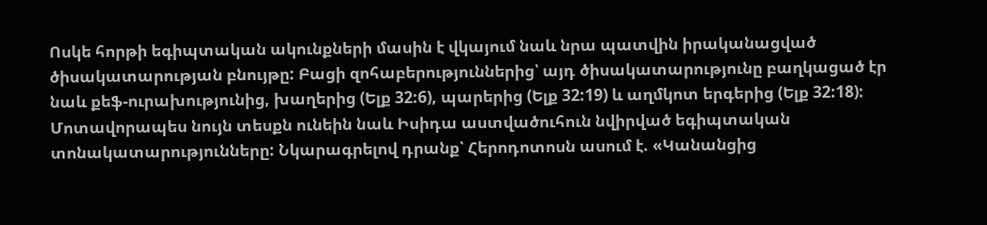Ոսկե հորթի եգիպտական ակունքների մասին է վկայում նաև նրա պատվին իրականացված ծիսակատարության բնույթը: Բացի զոհաբերություններից՝ այդ ծիսակատարությունը բաղկացած էր նաև քեֆ-ուրախությունից, խաղերից (Ելք 32:6), պարերից (Ելք 32:19) և աղմկոտ երգերից (Ելք 32:18): Մոտավորապես նույն տեսքն ունեին նաև Իսիդա աստվածուհուն նվիրված եգիպտական տոնակատարությունները: Նկարագրելով դրանք՝ Հերոդոտոսն ասում է. «Կանանցից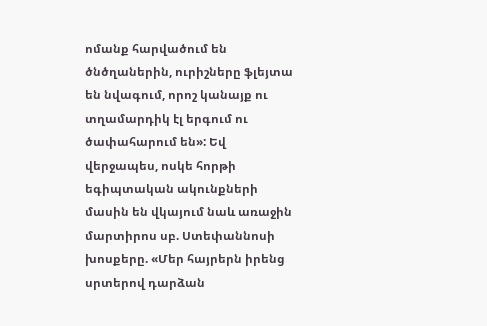ոմանք հարվածում են ծնծղաներին, ուրիշները ֆլեյտա են նվագում, որոշ կանայք ու տղամարդիկ էլ երգում ու ծափահարում են»: Եվ վերջապես, ոսկե հորթի եգիպտական ակունքների մասին են վկայում նաև առաջին մարտիրոս սբ. Ստեփաննոսի խոսքերը. «Մեր հայրերն իրենց սրտերով դարձան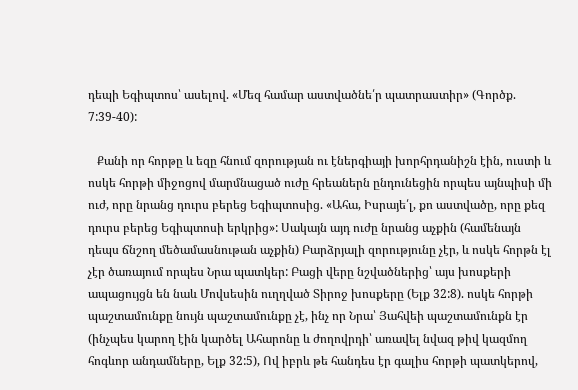դեպի Եգիպտոս՝ ասելով. «Մեզ համար աստվածնե՛ր պատրաստիր» (Գործք. 7:39-40):

   Քանի որ հորթը և եզը հնում զորության ու էներգիայի խորհրդանիշն էին, ուստի և ոսկե հորթի միջոցով մարմնացած ուժը հրեաներն ընդունեցին որպես այնպիսի մի ուժ, որը նրանց դուրս բերեց Եգիպտոսից. «Ահա, Իսրայե՛լ, քո աստվածը, որը քեզ դուրս բերեց Եգիպտոսի երկրից»: Սակայն այդ ուժը նրանց աչքին (համենայն դեպս ճնշող մեծամասնութան աչքին) Բարձրյալի զորությունը չէր, և ոսկե հորթն էլ չէր ծառայում որպես Նրա պատկեր: Բացի վերը նշվածներից՝ այս խոսքերի ապացույցն են նաև Մովսեսին ուղղված Տիրոջ խոսքերը (Ելք 32:8). ոսկե հորթի պաշտամունքը նույն պաշտամունքը չէ, ինչ որ Նրա՝ Յահվեի պաշտամունքն էր (ինչպես կարող էին կարծել Ահարոնը և ժողովրդի՝ առավել նվազ թիվ կազմող հոգևոր անդամները, Ելք 32:5), Ով իբրև թե հանդես էր գալիս հորթի պատկերով,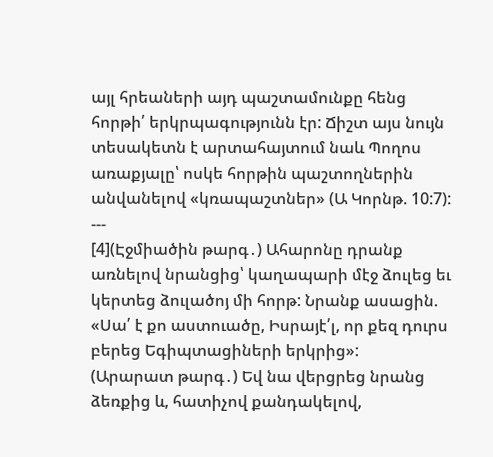այլ հրեաների այդ պաշտամունքը հենց հորթի՛ երկրպագությունն էր: Ճիշտ այս նույն տեսակետն է արտահայտում նաև Պողոս առաքյալը՝ ոսկե հորթին պաշտողներին անվանելով «կռապաշտներ» (Ա Կորնթ. 10:7):
---
[4](Էջմիածին թարգ․) Ահարոնը դրանք առնելով նրանցից՝ կաղապարի մէջ ձուլեց եւ կերտեց ձուլածոյ մի հորթ: Նրանք ասացին. «Սա՛ է քո աստուածը, Իսրայէ՛լ, որ քեզ դուրս բերեց Եգիպտացիների երկրից»:
(Արարատ թարգ․) Եվ նա վերցրեց նրանց ձեռքից և, հատիչով քանդակելով,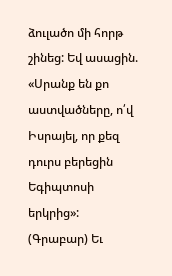ձուլածո մի հորթ շինեց: Եվ ասացին. «Սրանք են քո աստվածները, ո՛վ Իսրայել, որ քեզ դուրս բերեցին Եգիպտոսի երկրից»:
(Գրաբար) Եւ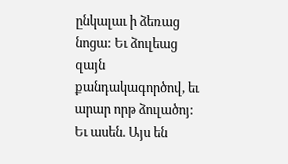ընկալաւ ի ձեռաց նոցա: Եւ ձուլեաց զայն քանդակագործով, եւ արար որթ ձուլածոյ: Եւ ասեն. Այս են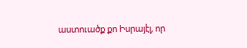աստուածք քո Իսրայէլ, որ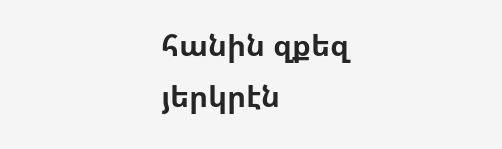հանին զքեզ յերկրէն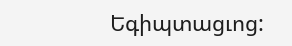Եգիպտացւոց: